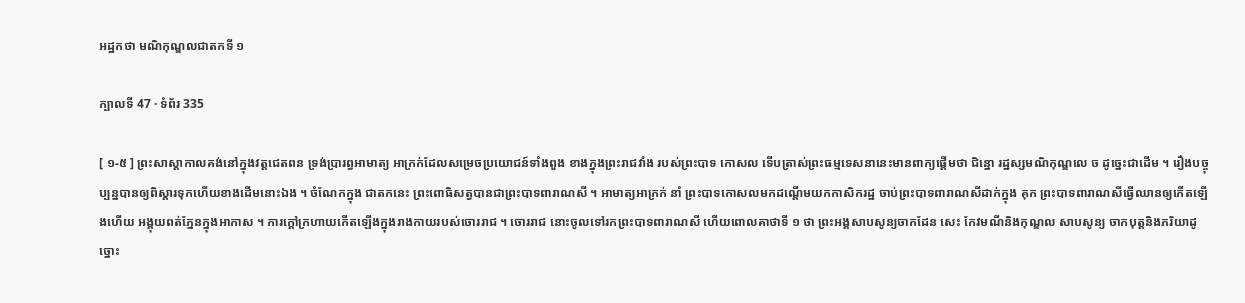អដ្ឋកថា មណិកុណ្ឌលជាតកទី ១

ក្បាលទី 47 · ទំព័រ 335

[ ១-៥ ] ព្រះសាស្តាកាលគង់នៅក្នុងវត្តជេតពន ទ្រង់ប្រារព្ធអាមាត្យ អាក្រក់ដែលសម្រេចប្រយោជន៍ទាំងពួង ខាងក្នុងព្រះរាជវាំង របស់ព្រះបាទ កោសល ទើបត្រាស់ព្រះធម្មទេសនានេះមានពាក្យផ្តើមថា ជិន្នោ រដ្ឋស្សមណិកុណ្ឌលេ ច ដូច្នេះជាដើម ។ រឿងបច្ចុប្បន្នបានឲ្យពិស្តារទុកហើយខាងដើមនោះឯង ។ ចំណែកក្នុង ជាតកនេះ ព្រះពោធិសត្វបានជាព្រះបាទពារាណសី ។ អាមាត្យអាក្រក់ នាំ ព្រះបាទកោសលមកដណ្តើមយកកាសិករដ្ឋ ចាប់ព្រះបាទពារាណសីដាក់ក្នុង គុក ព្រះបាទពារាណសីធ្វើឈានឲ្យកើតឡើងហើយ អង្គុយពត់ភ្នែនក្នុងអាកាស ។ ការក្តៅក្រហាយកើតឡើងក្នុងរាងកាយរបស់ចោររាជ ។ ចោររាជ នោះចូលទៅរកព្រះបាទពារាណសី ហើយពោលគាថាទី ១ ថា ព្រះអង្គសាបសូន្យចាកដែន សេះ កែវមណីនិងកុណ្ឌល សាបសូន្យ ចាកបុត្តនិងភរិយាដូច្នោះ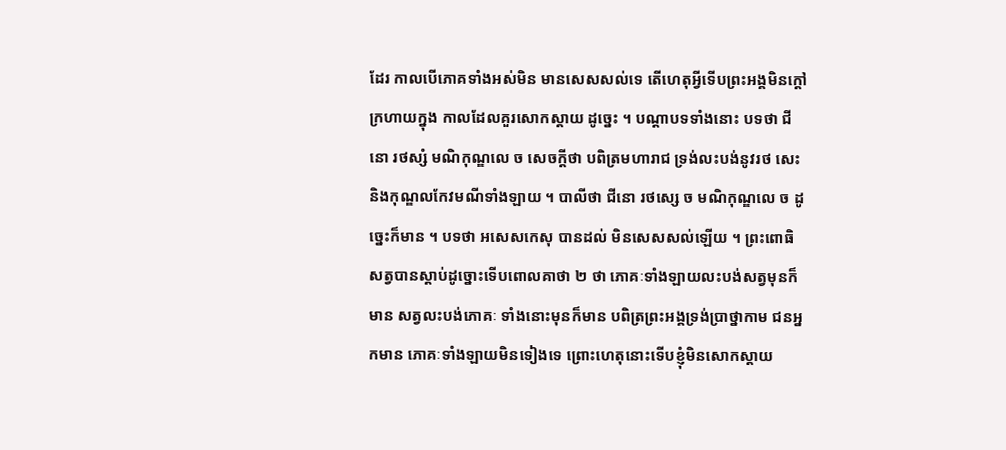ដែរ កាលបើភោគទាំងអស់មិន មានសេសសល់ទេ តើហេតុអ្វីទើបព្រះអង្គមិនក្តៅក្រហាយក្នុង កាលដែលគួរសោកស្តាយ ដូច្នេះ ។ បណ្តាបទទាំងនោះ បទថា ជីនោ រថស្សំ មណិកុណ្ឌលេ ច សេចក្តីថា បពិត្រមហារាជ ទ្រង់លះបង់នូវរថ សេះនិងកុណ្ឌលកែវមណីទាំងឡាយ ។ បាលីថា ជីនោ រថស្សេ ច មណិកុណ្ឌលេ ច ដូច្នេះក៏មាន ។ បទថា អសេសកេសុ បានដល់ មិនសេសសល់ឡើយ ។ ព្រះពោធិសត្វបានស្តាប់ដូច្នោះទើបពោលគាថា ២ ថា ភោគៈទាំងឡាយលះបង់សត្វមុនក៏មាន សត្វលះបង់ភោគៈ ទាំងនោះមុនក៏មាន បពិត្រព្រះអង្គទ្រង់ប្រាថ្នាកាម ជនអ្នកមាន ភោគៈទាំងឡាយមិនទៀងទេ ព្រោះហេតុនោះទើបខ្ញុំមិនសោកស្តាយ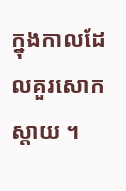ក្នុងកាលដែលគួរសោកស្តាយ ។